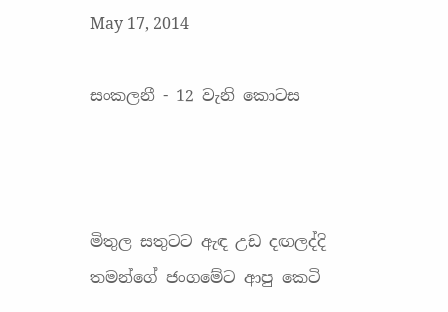May 17, 2014

සංකලනී - 12 වැනි කොටස



මිතුල සතුටට ඇඳ උඩ දඟලද්දි තමන්ගේ ජංගමේට ආපු කෙටි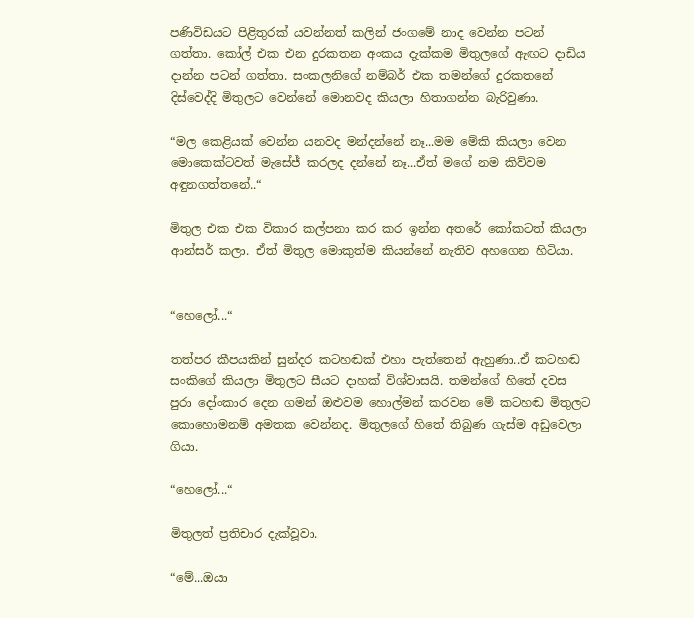පණිවිඩයට පිළිතුරක් යවන්නත් කලින් ජංගමේ නාද වෙන්න පටන් ගත්තා. කෝල් එක එන දුරකතන අංකය දැක්කම මිතුලගේ ඇඟට දාඩිය දාන්න පටන් ගත්තා. සංකලනිගේ නම්බර් එක තමන්ගේ දුරකතනේ දිස්වෙද්දි මිතුලට වෙන්නේ මොනවද කියලා හිතාගන්න බැරිවුණා.

“මල කෙළියක් වෙන්න යනවද මන්දන්නේ නෑ...මම මේකි කියලා වෙන මොකෙක්ටවත් මැසේජ් කරලද දන්නේ නෑ...ඒත් මගේ නම කිව්වම අඳුනගත්තනේ..“

මිතුල එක එක විකාර කල්පනා කර කර ඉන්න අතරේ කෝකටත් කියලා ආන්සර් කලා. ඒත් මිතුල මොකුත්ම කියන්නේ නැතිව අහගෙන හිටියා.


“හෙලෝ...“

තත්පර කීපයකින් සුන්දර කටහඬක් එහා පැත්තෙන් ඇහුණා..ඒ කටහඬ සංකිගේ කියලා මිතුලට සීයට දාහක් විශ්වාසයි. තමන්ගේ හිතේ දවස පුරා දෝංකාර දෙන ගමන් ඔළුවම හොල්මන් කරවන මේ කටහඬ මිතුලට කොහොමනම් අමතක වෙන්නද. මිතුලගේ හිතේ තිබුණ ගැස්ම අඩුවෙලා ගියා.

“හෙලෝ...“

මිතුලත් ප්‍රතිචාර දැක්වූවා.

“මේ...ඔයා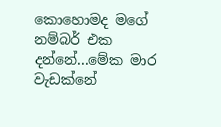කොහොමද මගේ නම්බර් එක දන්නේ...මේක මාර වැඩක්නේ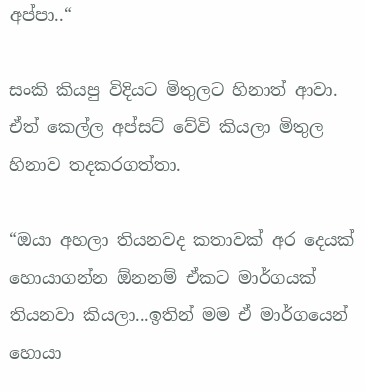අප්පා..“

සංකි කියපු විදියට මිතුලට හිනාත් ආවා. ඒත් කෙල්ල අප්සට් වේවි කියලා මිතුල හිනාව තදකරගත්තා.

“ඔයා අහලා තියනවද කතාවක් අර දෙයක් හොයාගන්න ඕනනම් ඒකට මාර්ගයක් තියනවා කියලා...ඉතින් මම ඒ මාර්ගයෙන් හොයා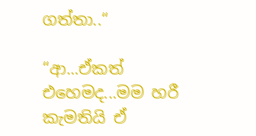ගත්තා..“

“ආ...ඒකත් එහෙමද...මම හරී කැමතියි ඒ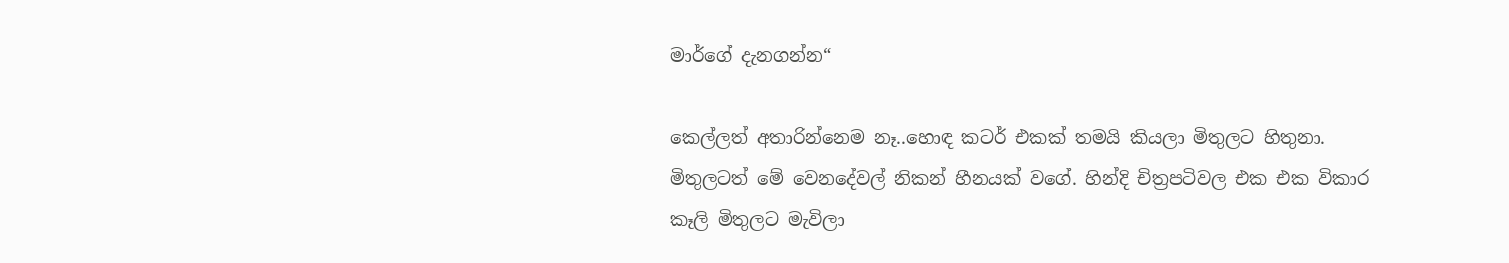මාර්ගේ දැනගන්න“

කෙල්ලත් අතාරින්නෙම නෑ..හොඳ කටර් එකක් තමයි කියලා මිතුලට හිතුනා. මිතුලටත් මේ වෙනදේවල් නිකන් හීනයක් වගේ. හින්දි චිත්‍රපටිවල එක එක විකාර කෑලි මිතුලට මැවිලා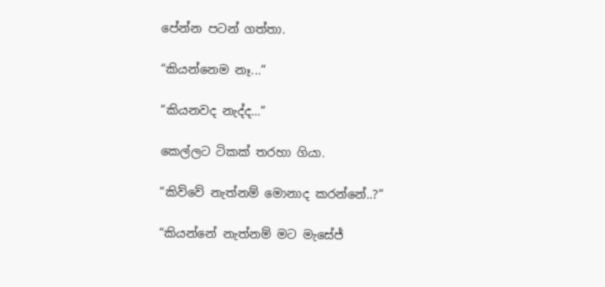පේන්න පටන් ගත්තා.

“කියන්නෙම නෑ...“

“කියනවද නැද්ද...“

කෙල්ලට ටිකක් තරහා ගියා.

“කිව්වේ නැත්නම් මොනාද කරන්නේ..?“

“කියන්නේ නැත්නම් මට මැසේජ්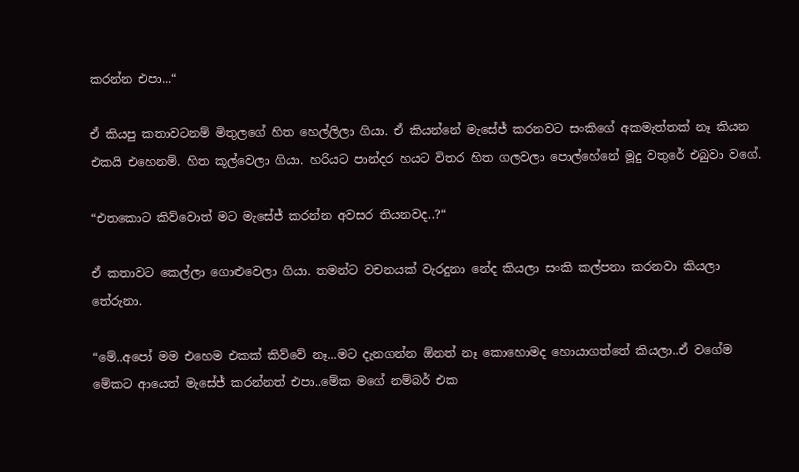කරන්න එපා...“

ඒ කියපු කතාවටනම් මිතුලගේ හිත හෙල්ලිලා ගියා. ඒ කියන්නේ මැසේජ් කරනවට සංකිගේ අකමැත්තක් නෑ කියන එකයි එහෙනම්. හිත කූල්වෙලා ගියා. හරියට පාන්දර හයට විතර හිත ගලවලා පොල්හේනේ මූදු වතුරේ එබුවා වගේ.

“එතකොට කිව්වොත් මට මැසේජ් කරන්න අවසර තියනවද..?“

ඒ කතාවට කෙල්ලා ගොළුවෙලා ගියා. තමන්ට වචනයක් වැරදුනා නේද කියලා සංකි කල්පනා කරනවා කියලා තේරුනා.

“මේ..අපෝ මම එහෙම එකක් කිව්වේ නෑ...මට දැනගන්න ඕනත් නෑ කොහොමද හොයාගත්තේ කියලා..ඒ වගේම මේකට ආයෙත් මැසේජ් කරන්නත් එපා..මේක මගේ නම්බර් එක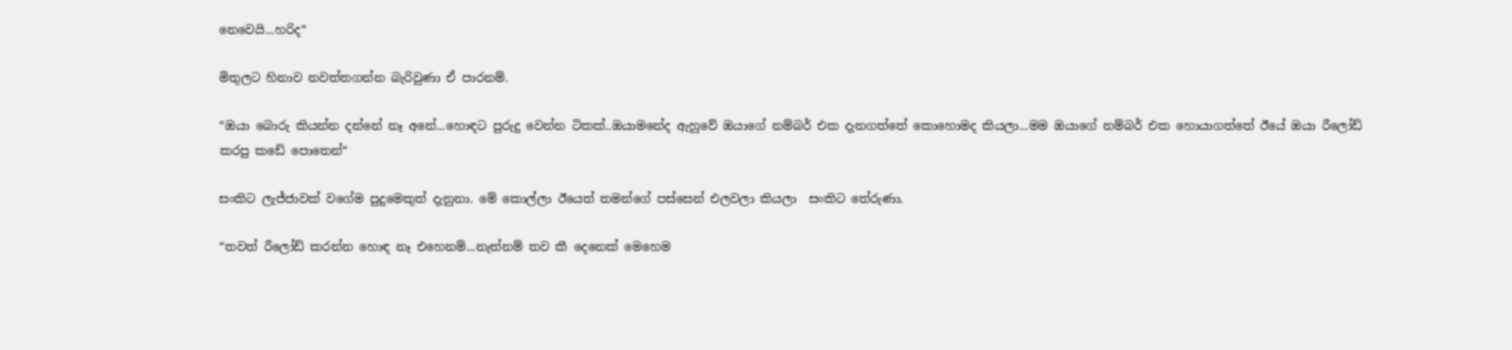නෙවෙයි...හරිද“

මිතුලට හිනාව නවත්තගන්න බැරිවුණා ඒ පාරනම්.

“ඔයා බොරු කියන්න දන්නේ නෑ අනේ...හොඳට පුරුදු වෙන්න ටිකක්..ඔයාමනේද ඇහුවේ ඔයාගේ නම්බර් එක දැනගත්තේ කොහොමද කියලා...මම ඔයාගේ නම්බර් එක හොයාගත්තේ ඊයේ ඔයා රීලෝඩ් කරපු කඩේ පොතෙන්“

සංකිට ලැජ්ජාවක් වගේම පුදුමෙකුත් දැනුනා. මේ කොල්ලා ඊයෙත් තමන්ගේ පස්සෙන් එලවලා කියලා  සංකිට තේරුණා.

“තවත් රීලෝඩ් කරන්න හොඳ නෑ එහෙනම්...නැත්නම් තව කී දෙනෙක් මෙහෙම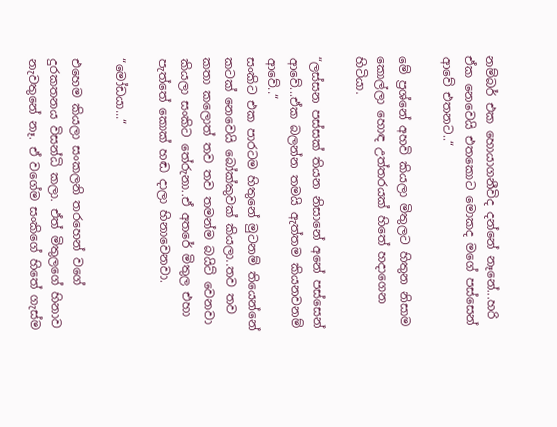නම්බර් එක හොයාගනීවිද දන්නේ නෑනේ...හරි ඒක නෙවෙයි එතකොට මොකද මගේ පස්සෙන් ආවේ එතනට..“

මේ ප්‍රශ්නේ අහවි කියලා මිතුලට හිතුන නිසාම කොල්ලා හොඳ උත්තරයක් හිතේ හදාගෙන හිටියා.

“ලස්සන පස්සක් තියන නිසානේ අනේ පස්සෙන් ආවේ...ඒක බලන්න තමයි ඇත්තම කියනවනම් ආවේ..“
සංකිට එක පාරටම හිතුනේ මුටනම් තියෙන්නේ කටක් නෙවෙයි බෝක්කුවක් කියලා..තව තව කතා කලොත් තව තව තමන්ම බයිට් වෙනවා කියලා සංකිට තේරුනා..ඒ අතරේ මිතුල එහා පැත්තේ කොක් හඬ දාලා හිනාවෙනවා.

“මෝඩයා...“

එහෙම කියලා සංකලනි තරහෙන් වගේ දුරකතනය විසන්ධි කලා. ඒත් මිතුලගේ හිනාව නැවතුනේ නෑ. ඒ වගේම සංකිගේ හිතේ ගැස්ම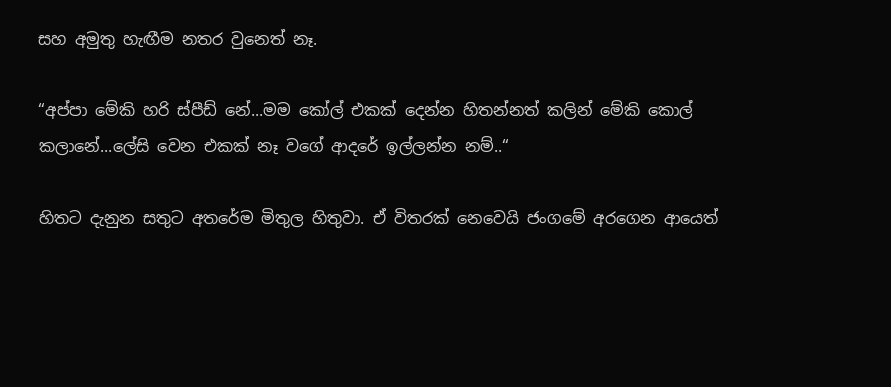සහ අමුතු හැඟීම නතර වුනෙත් නෑ.

“අප්පා මේකි හරි ස්පීඩ් නේ...මම කෝල් එකක් දෙන්න හිතන්නත් කලින් මේකි කොල් කලානේ...ලේසි වෙන එකක් නෑ වගේ ආදරේ ඉල්ලන්න නම්..“

හිතට දැනුන සතුට අතරේම මිතුල හිතුවා. ඒ විතරක් නෙවෙයි ජංගමේ අරගෙන ආයෙත්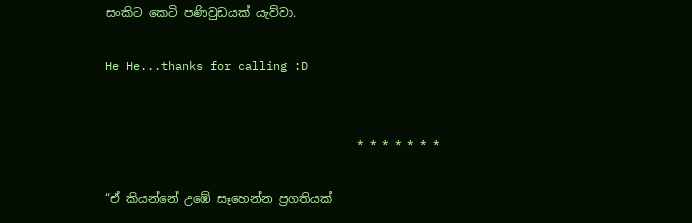සංකිට කෙටි පණිවුඩයක් යැව්වා.

He He...thanks for calling :D


                                          * * * * * * *

“ඒ කියන්නේ උඹේ සෑහෙන්න ප්‍රගතියක්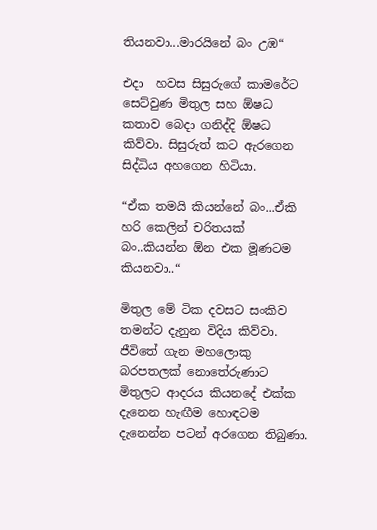තියනවා...මාරයිනේ බං උඹ“

එදා  හවස සිසුරුගේ කාමරේට සෙට්වුණ මිතුල සහ ඕෂධ කතාව බෙදා ගනිද්දි ඕෂධ කිව්වා. සිසුරුත් කට ඇරගෙන සිද්ධිය අහගෙන හිටියා.

“ඒක තමයි කියන්නේ බං...ඒකි හරි කෙලින් චරිතයක් බං..කියන්න ඕන එක මූණටම කියනවා..“

මිතුල මේ ටික දවසට සංකිව තමන්ට දැනුන විදිය කිව්වා. ජීවිතේ ගැන මහලොකු බරපතලක් නොතේරුණාට මිතුලට ආදරය කියනදේ එක්ක දැනෙන හැඟීම හොඳටම දැනෙන්න පටන් අරගෙන තිබුණා.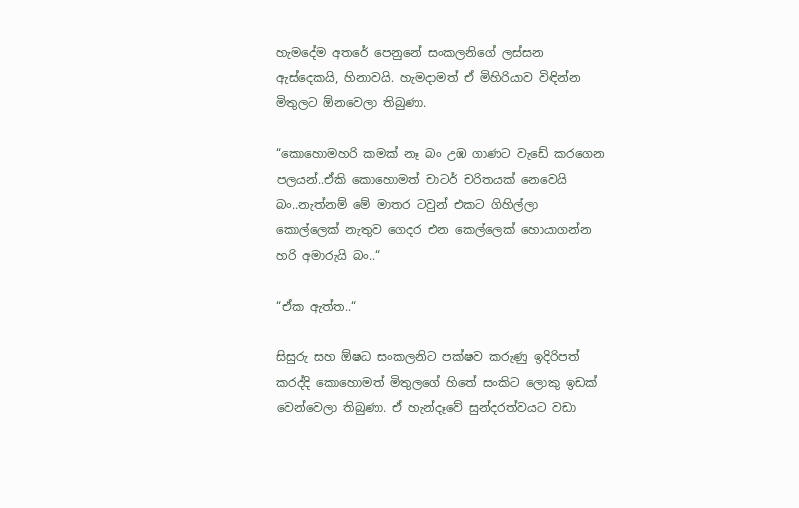හැමදේම අතරේ පෙනුනේ සංකලනිගේ ලස්සන ඇස්දෙකයි, හිනාවයි. හැමදාමත් ඒ මිහිරියාව විඳින්න මිතුලට ඕනවෙලා තිබුණා.

“කොහොමහරි කමක් නෑ බං උඹ ගාණට වැඩේ කරගෙන පලයන්..ඒකි කොහොමත් චාටර් චරිතයක් නෙවෙයි බං..නැත්නම් මේ මාතර ටවුන් එකට ගිහිල්ලා කොල්ලෙක් නැතුව ගෙදර එන කෙල්ලෙක් හොයාගන්න හරි අමාරුයි බං..“

“ඒක ඇත්ත..“

සිසුරු සහ ඕෂධ සංකලනිට පක්ෂව කරුණු ඉදිරිපත් කරද්දි කොහොමත් මිතුලගේ හිතේ සංකිට ලොකු ඉඩක් වෙන්වෙලා තිබුණා. ඒ හැන්දෑවේ සුන්දරත්වයට වඩා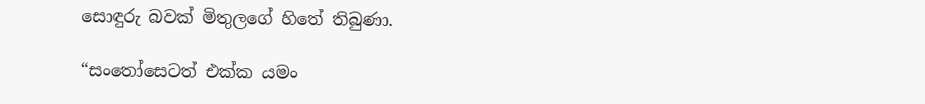සොඳුරු බවක් මිතුලගේ හිතේ තිබුණා.

“සංතෝසෙටත් එක්ක යමං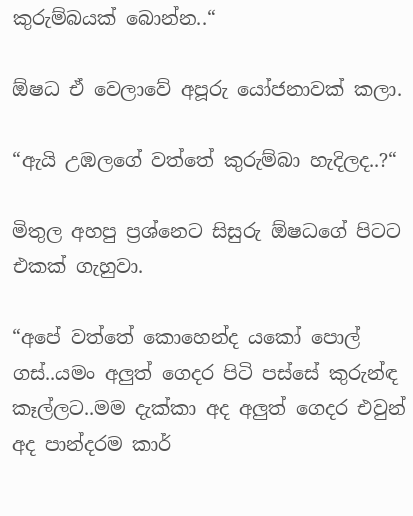කුරුම්බයක් බොන්න..“

ඕෂධ ඒ වෙලාවේ අපූරු යෝජනාවක් කලා.

“ඇයි උඹලගේ වත්තේ කුරුම්බා හැදිලද..?“

මිතුල අහපු ප්‍රශ්නෙට සිසුරු ඕෂධගේ පිටට එකක් ගැහුවා.

“අපේ වත්තේ කොහෙන්ද යකෝ පොල් ගස්..යමං අලුත් ගෙදර පිටි පස්සේ කුරුන්ඳ කෑල්ලට..මම දැක්කා අද අලුත් ගෙදර එවුන් අද පාන්දරම කාර්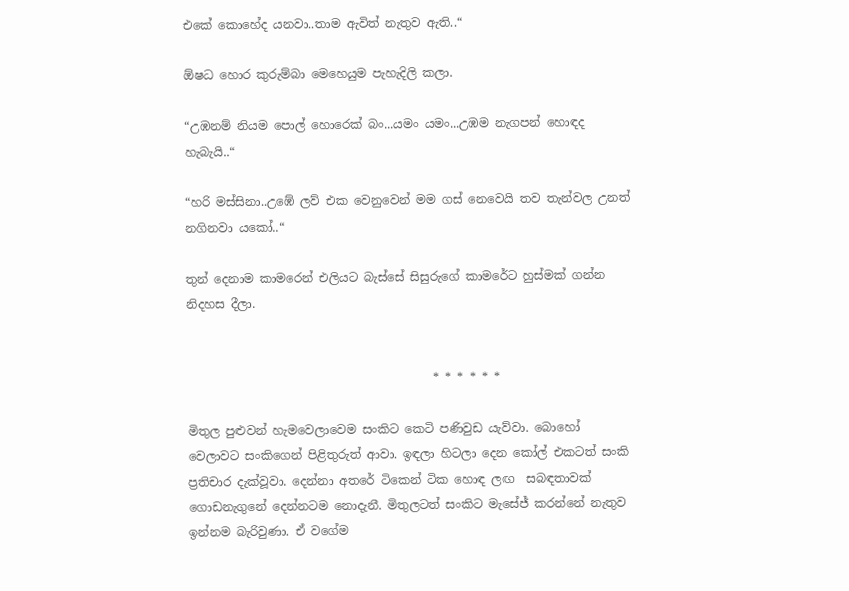එකේ කොහේද යනවා..තාම ඇවිත් නැතුව ඇති..“

ඕෂධ හොර කුරුම්බා මෙහෙයුම පැහැදිලි කලා.

“උඹනම් නියම පොල් හොරෙක් බං...යමං යමං...උඹම නැගපන් හොඳද හැබැයි..“

“හරි මස්සිනා..උඹේ ලව් එක වෙනුවෙන් මම ගස් නෙවෙයි තව තැන්වල උනත් නගිනවා යකෝ..“

තුන් දෙනාම කාමරෙන් එලියට බැස්සේ සිසුරුගේ කාමරේට හුස්මක් ගන්න නිදහස දීලා.


                                         * * * * * *

මිතුල පුළුවන් හැමවෙලාවෙම සංකිට කෙටි පණිවුඩ යැව්වා. බොහෝ වෙලාවට සංකිගෙන් පිළිතුරුත් ආවා. ඉඳලා හිටලා දෙන කෝල් එකටත් සංකි ප්‍රතිචාර දැක්වූවා. දෙන්නා අතරේ ටිකෙන් ටික හොඳ ලඟ  සබඳතාවක් ගොඩනැගුනේ දෙන්නටම නොදැනී. මිතුලටත් සංකිට මැසේජ් කරන්නේ නැතුව ඉන්නම බැරිවුණා. ඒ වගේම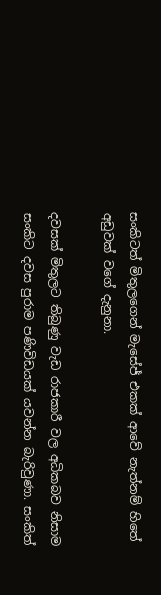සංකිටත් මිතුලගෙන් මැසේජ් එකක් ආවේ නැත්නම් හිතේ අඩුවක් වගේ දැනුනා.

දවසක් මිතුලට තිබුණු වැඩ රාජකාරී වල අධිකබව නිසාම සංකිට දවස පුරාම පණිවිඩයක් යවන්න බැරිවුණා. සංකිත්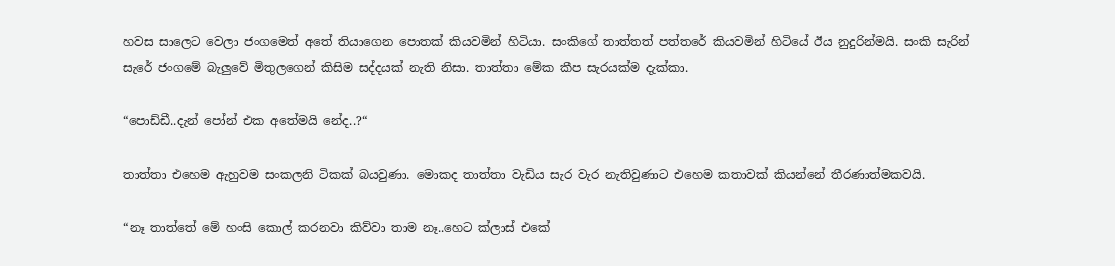හවස සාලෙට වෙලා ජංගමෙත් අතේ තියාගෙන පොතක් කියවමින් හිටියා. සංකිගේ තාත්තත් පත්තරේ කියවමින් හිටියේ ඊය නුදුරින්මයි. සංකි සැරින් සැරේ ජංගමේ බැලුවේ මිතුලගෙන් කිසිම සද්දයක් නැති නිසා. තාත්තා මේක කීප සැරයක්ම දැක්කා.

“පොඩ්ඩී..දැන් පෝන් එක අතේමයි නේද..?“

තාත්තා එහෙම ඇහුවම සංකලනි ටිකක් බයවුණා. මොකද තාත්තා වැඩිය සැර වැර නැතිවුණාට එහෙම කතාවක් කියන්නේ තීරණාත්මකවයි.

“නෑ තාත්තේ මේ හංසි කොල් කරනවා කිව්වා තාම නෑ..හෙට ක්ලාස් එකේ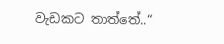වැඩකට තාත්තේ..“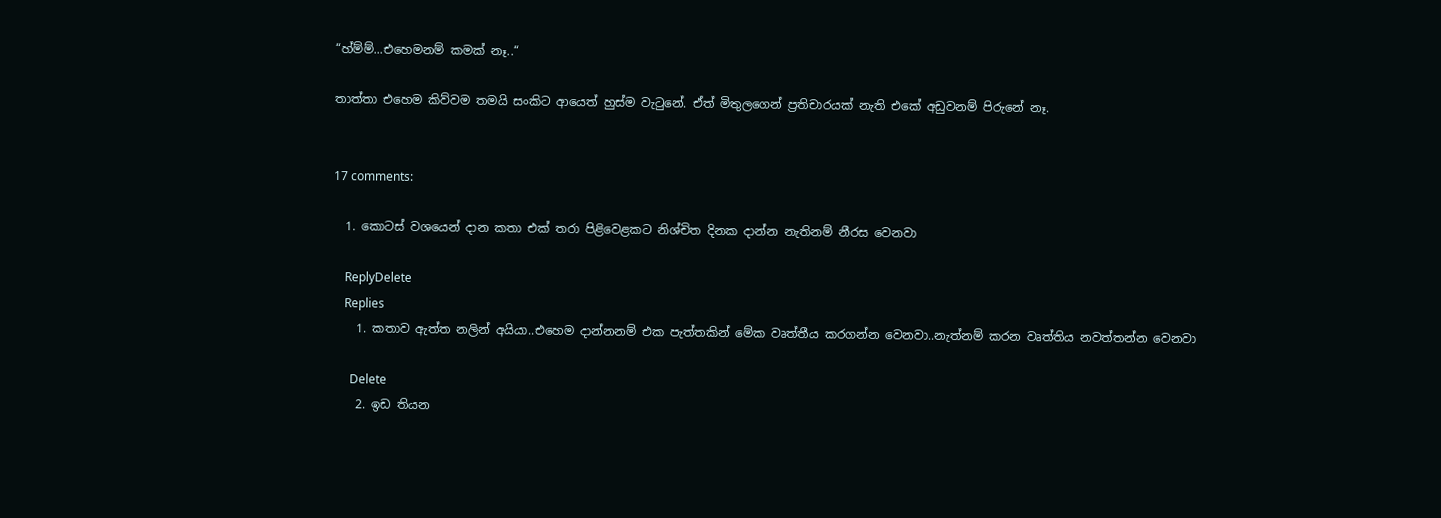“හ්ම්ම්...එහෙමනම් කමක් නෑ..“

තාත්තා එහෙම කිව්වම තමයි සංකිට ආයෙත් හුස්ම වැටුනේ. ඒත් මිතුලගෙන් ප්‍රතිචාරයක් නැති එකේ අඩුවනම් පිරුනේ නෑ.


17 comments:

  1. කොටස් වශයෙන් දාන කතා එක් තරා පිළිවෙළකට නිශ්චිත දිනක දාන්න නැතිනම් නීරස වෙනවා

    ReplyDelete
    Replies
    1. කතාව ඇත්ත නලින් අයියා..එහෙම දාන්නනම් එක පැත්තකින් මේක වෘත්තීය කරගන්න වෙනවා..නැත්නම් කරන වෘත්තිය නවත්තන්න වෙනවා

      Delete
    2. ඉඩ තියන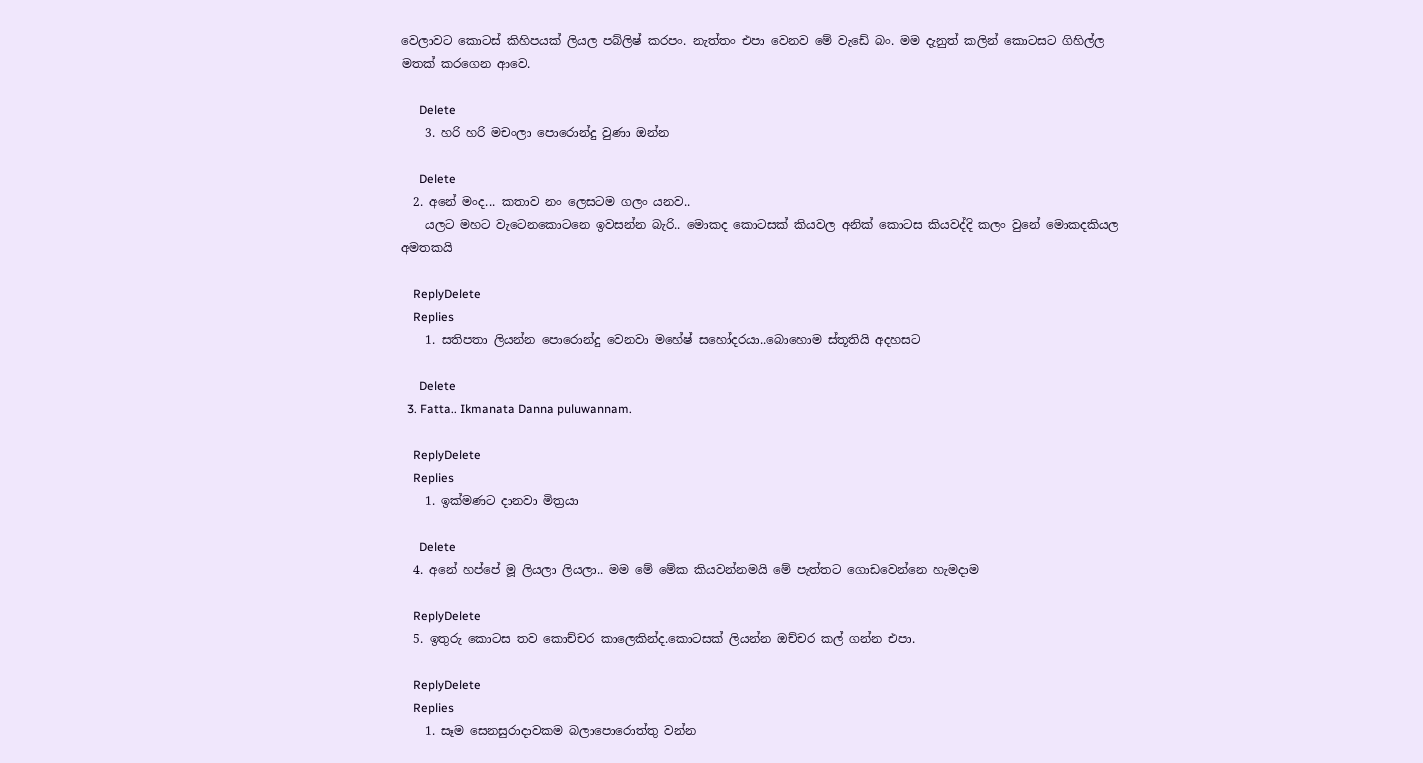වෙලාවට ‍කොටස් කිහිපයක් ලියල පබ්ලිෂ් කරපං. නැත්තං එපා වෙනව මේ වැ‍ඩේ බං. මම දැනුත් කලින් කොටසට ගිහිල්ල මතක් කරගෙන ආවෙ.

      Delete
    3. හරි හරි මචංලා පොරොන්දු වුණා ඔන්න

      Delete
  2. අනේ මංද... කතාව නං ලෙසටම ගලං යනව..
    යලට මහට වැටෙනකොටනෙ ඉවසන්න බැරි.. මොකද කොටසක් කියවල අනික් කොටස කියවද්දි කලං වුනේ මොකදකියල අමතකයි

    ReplyDelete
    Replies
    1. සතිපතා ලියන්න පොරොන්දු වෙනවා මහේෂ් සහෝදරයා..බොහොම ස්තූතියි අදහසට

      Delete
  3. Fatta.. Ikmanata Danna puluwannam.

    ReplyDelete
    Replies
    1. ඉක්මණට දානවා මිත්‍රයා

      Delete
  4. අනේ හප්පේ මූ ලියලා ලියලා.. මම මේ මේක කියවන්නමයි මේ පැත්තට ගොඩවෙන්නෙ හැමදාම

    ReplyDelete
  5. ඉතුරු කොටස තව කොච්චර කාලෙකින්ද.කොටසක් ලියන්න ඔච්චර කල් ගන්න එපා.

    ReplyDelete
    Replies
    1. සෑම සෙනසුරාදාවකම බලාපොරොත්තු වන්න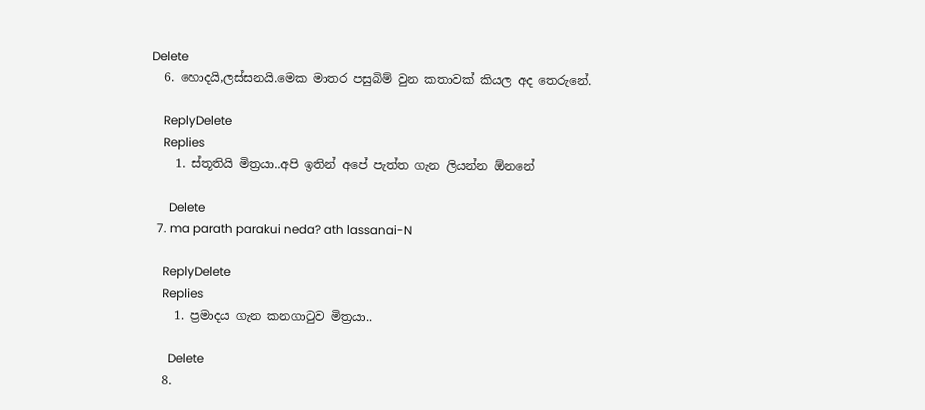Delete
  6. හොදයි,ලස්සනයි.මෙක මාතර පසුබිම් වුන කතාවක් කියල අද තෙරුනේ.

    ReplyDelete
    Replies
    1. ස්තූතියි මිත්‍රයා..අපි ඉතින් අපේ පැත්ත ගැන ලියන්න ඕනනේ

      Delete
  7. ma parath parakui neda? ath lassanai-N

    ReplyDelete
    Replies
    1. ප්‍රමාදය ගැන කනගාටුව මිත්‍රයා..

      Delete
  8.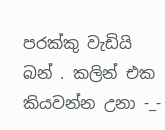පරක්කු වැඩියි බන් . කලින් එක කියවන්න උනා -_-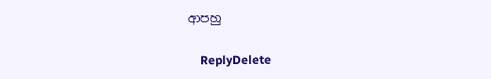ආපහු

    ReplyDelete